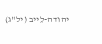יהודה-לֵייב (יל"ג)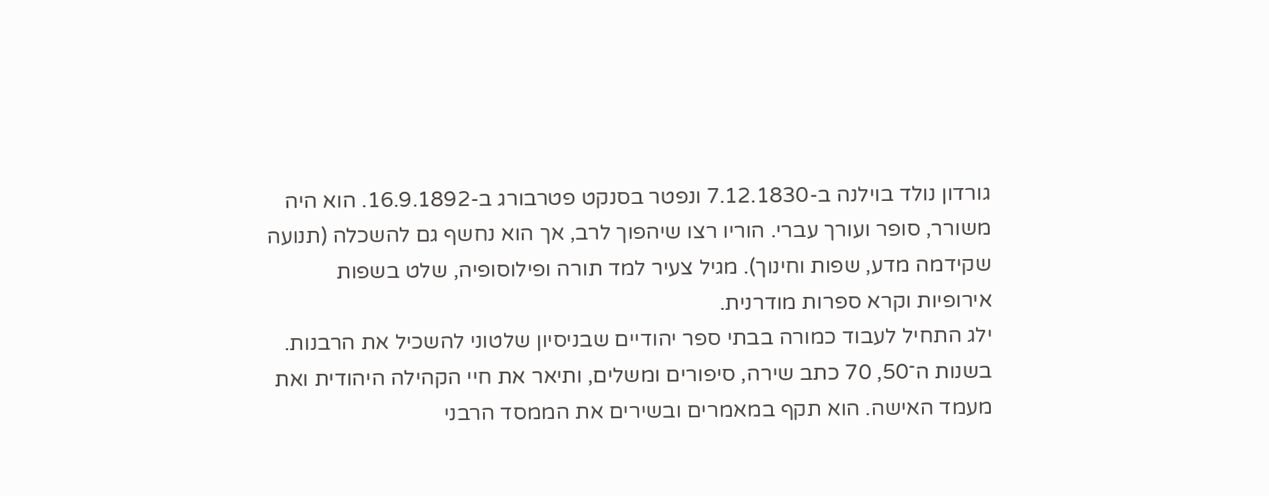גורדון נולד בוילנה ב-7.12.1830 ונפטר בסנקט פטרבורג ב-16.9.1892. הוא היה משורר, סופר ועורך עברי. הוריו רצו שיהפוך לרב, אך הוא נחשף גם להשכלה (תנועה שקידמה מדע, שפות וחינוך). מגיל צעיר למד תורה ופילוסופיה, שלט בשפות אירופיות וקרא ספרות מודרנית.
ילג התחיל לעבוד כמורה בבתי ספר יהודיים שבניסיון שלטוני להשכיל את הרבנות. בשנות ה־50, 70 כתב שירה, סיפורים ומשלים, ותיאר את חיי הקהילה היהודית ואת מעמד האישה. הוא תקף במאמרים ובשירים את הממסד הרבני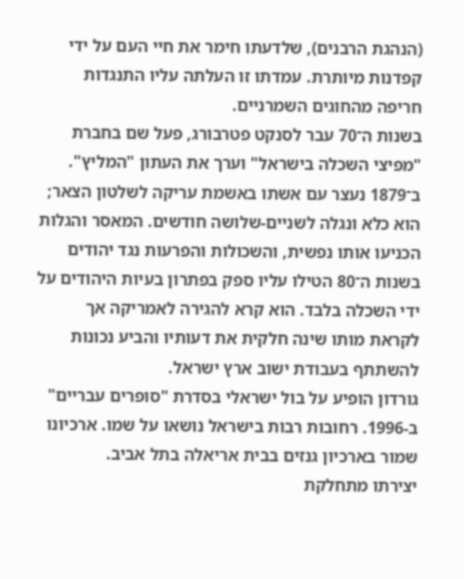(הנהגת הרבנים), שלדעתו חימר את חיי העם על ידי קפדנות מיותרת. עמדתו זו העלתה עליו התנגדות חריפה מהחוגים השמרניים.
בשנות ה־70 עבר לסנקט פטרבורג, פעל שם בחברת "מפיצי השכלה בישראל" וערך את העתון "המליץ". ב־1879 נעצר עם אשתו באשמת עריקה לשלטון הצאר; הוא כלא ונגלה לשניים-שלושה חודשים. המאסר והגלות הכניעו אותו נפשית, והשכולות והפרעות נגד יהודים בשנות ה־80 הטילו עליו ספק בפתרון בעיות היהודים על ידי השכלה בלבד. הוא קרא להגירה לאמריקה אך לקראת מותו שינה חלקית את דעותיו והביע נכונות להשתתף בעבודת ישוב ארץ ישראל.
גורדון הופיע על בול ישראלי בסדרת "סופרים עבריים" ב-1996. רחובות רבות בישראל נושאו על שמו. ארכיונו שמור בארכיון גנזים בבית אריאלה בתל אביב.
יצירתו מתחלקת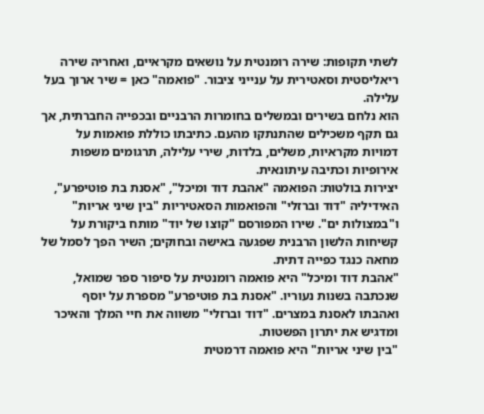לשתי תקופות: שירה רומנטית על נושאים מקראיים, ואחריה שירה ריאליסטית וסאטירית על ענייני ציבור. "פואמה" כאן = שיר ארוך בעל עלילה.
הוא נלחם בשירים ובמשלים בחומרות הרבניים ובכפייה החברתית, אך גם תקף משכילים שהתנתקו מהעם. כתיבתו כוללת פואמות על דמויות מקראיות, משלים, בלדות, שירי עלילה, תרגומים משפות אירופיות וכתיבה עיתונאית.
יצירות בולטות: הפואמה "אהבת דוד ומיכל", "אסנת בת פוטיפרע", האידיליה "דוד וברזלי" והפואמות הסאטיריות "בין שיני אריות" ו"במצולות ים". שירו המפורסם "קוצו של יוד" מותח ביקורת על קשיחות הלשון הרבנית שפגעה באישה ובחוקים; השיר הפך לסמל של מחאה כנגד כפייה דתית.
"אהבת דוד ומיכל" היא פואמה רומנטית על סיפור ספר שמואל, שנכתבה בשנות נעוריו. "אסנת בת פוטיפרע" מספרת על יוסף ואהבתו לאסנת במצרים. "דוד וברזלי" משווה את חיי המלך והאיכר ומדגיש את יתרון הפשטות.
"בין שיני אריות" היא פואמה דרמטית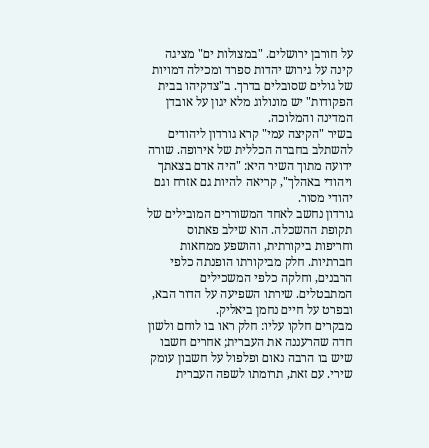על חורבן ירושלים. "במצולות ים" מציגה קינה על גירוש יהדות ספרד ומכילה דמויות של גולים שסובלים בדרך. ב"צדקיהו בבית הפקודות" יש מונולוג מלא יגון על אובדן המדינה והמלוכה.
בשיר "הקיצה עמי" קרא גורדון ליהודים להשתלב בחברה הכללית של אירופה. שורה ידועה מתוך השיר היא: "היה אדם בצאתך ויהודי באהלך", קריאה להיות גם אזרח וגם יהודי מסור.
גורדון נחשב לאחד המשוררים המובילים של תקופת ההשכלה. הוא שילב פאתוס וחריפות ביקורתית, והושפע ממחאות חברתיות. חלק מביקורתו הופנתה כלפי הרבנים, וחלקה כלפי המשכילים המתבטלים. שירתו השפיעה על הדור הבא, ובפרט על חיים נחמן ביאליק.
מבקרים חלקו עליו: חלק ראו בו לוחם ולשון חדה שהרעננה את העברית; אחרים חשבו שיש בו הרבה נאום ופלפול על חשבון עומק שירי. עם זאת, תרומתו לשפה העברית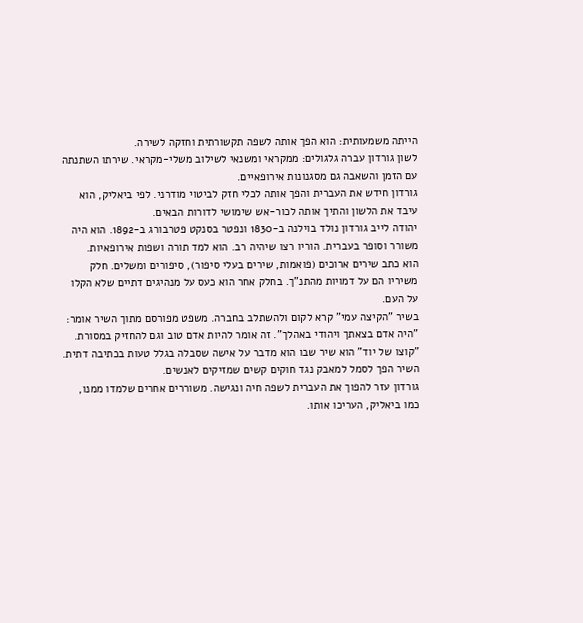הייתה משמעותית: הוא הפך אותה לשפה תקשורתית וחזקה לשירה.
לשון גורדון עברה גלגולים: ממקראי ומשנאי לשילוב משלי-מקראי. שירתו השתנתה עם הזמן והשאבה גם מסגנונות אירופאיים.
גורדון חידש את העברית והפך אותה לכלי חזק לביטוי מודרני. לפי ביאליק, הוא עיבד את הלשון והתיך אותה לכור-אש שימושי לדורות הבאים.
יהודה לייב גורדון נולד בוילנה ב-1830 ונפטר בסנקט פטרבורג ב-1892. הוא היה משורר וסופר בעברית. הוריו רצו שיהיה רב. הוא למד תורה ושפות אירופאיות.
הוא כתב שירים ארוכים (פואמות, שירים בעלי סיפור), סיפורים ומשלים. חלק משיריו הם על דמויות מהתנ"ך. בחלק אחר הוא כעס על מנהיגים דתיים שלא הקלו על העם.
בשיר "הקיצה עמי" קרא לקום ולהשתלב בחברה. משפט מפורסם מתוך השיר אומר: "היה אדם בצאתך ויהודי באהלך". זה אומר להיות אדם טוב וגם להחזיק במסורת.
"קוצו של יוד" הוא שיר שבו הוא מדבר על אישה שסבלה בגלל טעות בכתיבה דתית. השיר הפך לסמל למאבק נגד חוקים קשים שמזיקים לאנשים.
גורדון עזר להפוך את העברית לשפה חיה ונגישה. משוררים אחרים שלמדו ממנו, כמו ביאליק, העריכו אותו.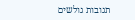תגובות גולשים